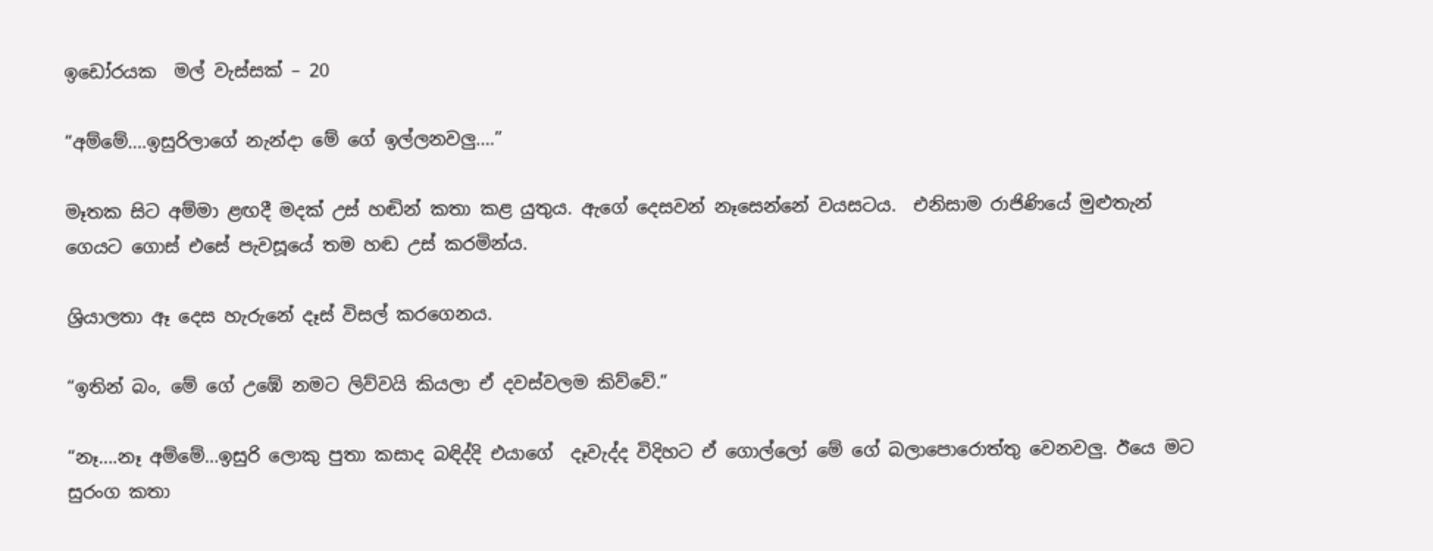ඉඩෝරයක  මල් වැස්සක් – 20

“අම්මේ….ඉසුරිලාගේ නැන්දා මේ ගේ ඉල්ලනවලු….”

මෑතක සිට අම්මා ළඟදී මදක් උස් හඬින් කතා කළ යුතුය. ඇගේ දෙසවන් නෑසෙන්නේ වයසටය.  එනිසාම රාජිණියේ මුළුතැන් ගෙයට ගොස් එසේ පැවසූයේ තම හඬ උස් කරමින්ය.

ශ්‍රියාලතා ඈ දෙස හැරුනේ දෑස් විසල් කරගෙනය.

“ඉතින් බං, මේ ගේ උඹේ නමට ලිව්වයි කියලා ඒ දවස්වලම කිව්වේ.”

“නෑ….නෑ අම්මේ…ඉසුරි ලොකු පුතා කසාද බඳිද්දි එයාගේ  දෑවැද්ද විදිහට ඒ ගොල්ලෝ මේ ගේ බලාපොරොත්තු වෙනවලු. ඊයෙ මට සුරංග කතා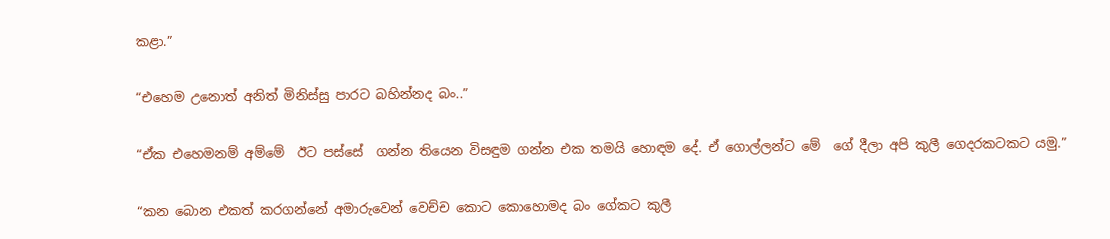කළා.”

“එහෙම උනොත් අනිත් මිනිස්සු පාරට බහින්නද බං..”

“ඒක එහෙමනම් අම්මේ  ඊට පස්සේ  ගන්න තියෙන විසඳුම ගන්න එක තමයි හොඳම දේ. ඒ ගොල්ලන්ට මේ  ගේ දීලා අපි කුලී ගෙදරකටකට යමු.”

“කන බොන එකත් කරගන්නේ අමාරුවෙන් වෙච්ච කොට කොහොමද බං ගේකට කුලී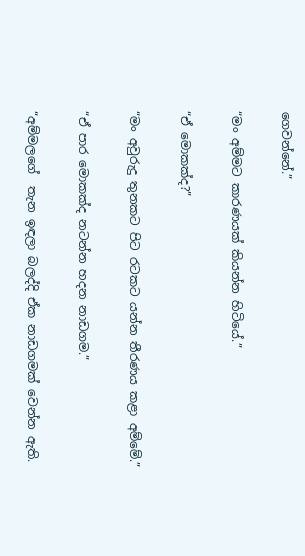ගෙවන්නේ.”

“මං අම්මට කාරණයක් කියන්න හිටියේ.”

“ඒ මොකක්ද?”

“මං අවුරුදු තුනකට පිට රටකට යන්න තීරණය කළා අම්මේ.”

“ඒ පාර මොකක්ද නටන්න හදන නාඩගම.”

“අම්මලගේ  තැන ඉඳලා බලද්දි ඒක නාඩගමක් වෙන්න ඇති.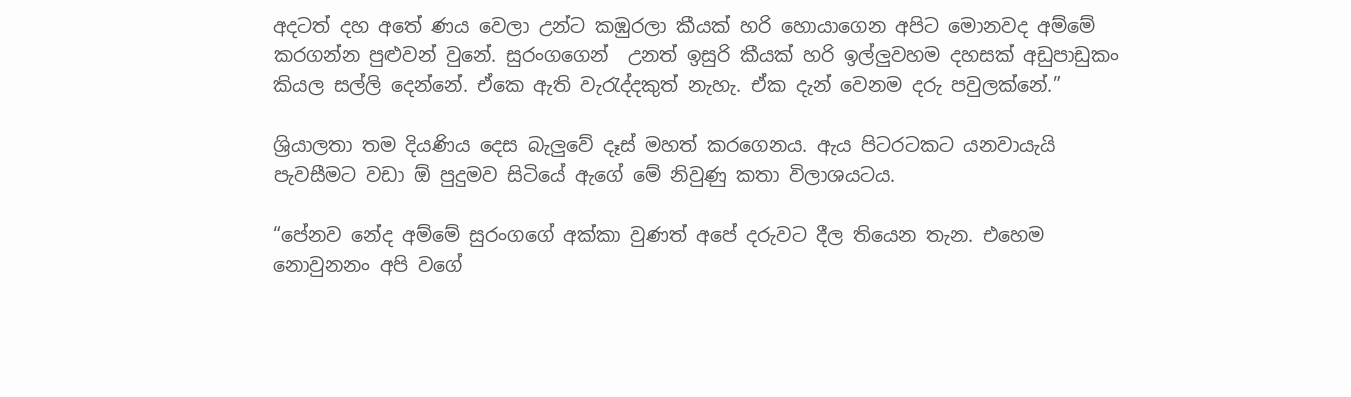අදටත් දහ අතේ ණය වෙලා උන්ට කඹුරලා කීයක් හරි හොයාගෙන අපිට මොනවද අම්මේ කරගන්න පුළුවන් වුනේ. සුරංගගෙන්  උනත් ඉසුරි කීයක් හරි ඉල්ලුවහම දහසක් අඩුපාඩුකං කියල සල්ලි දෙන්නේ. ඒකෙ ඇති වැරැද්දකුත් නැහැ. ඒක දැන් වෙනම දරු පවුලක්නේ.”

ශ්‍රියාලතා තම දියණිය දෙස බැලුවේ දෑස් මහත් කරගෙනය. ඇය පිටරටකට යනවායැයි පැවසීමට වඩා ඕ පුදුමව සිටියේ ඇගේ මේ නිවුණු කතා විලාශයටය.

“පේනව නේද අම්මේ සුරංගගේ අක්කා වුණත් අපේ දරුවට දීල තියෙන තැන. එහෙම නොවුනනං අපි වගේ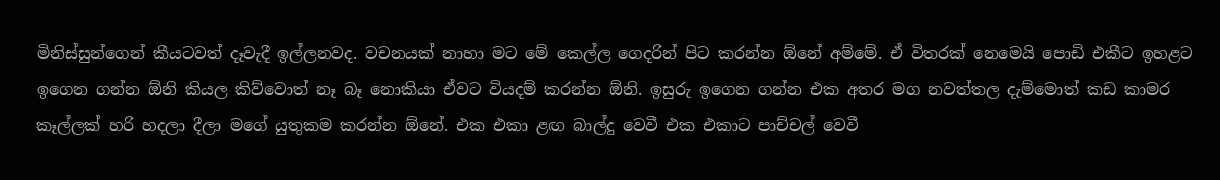මිනිස්සුන්ගෙන් කීයටවත් දෑවැදී ඉල්ලනවද. වචනයක් නාහා මට මේ කෙල්ල ගෙදරින් පිට කරන්න ඕනේ අම්මේ. ඒ විතරක් නෙමෙයි පොඩි එකීට ඉහළට ඉගෙන ගන්න ඕනි කියල කිව්වොත් නෑ බෑ නොකියා ඒවට වියදම් කරන්න ඕනි. ඉසුරු ඉගෙන ගන්න එක අතර මග නවත්තල දැම්මොත් කඩ කාමර කෑල්ලක් හරි හදලා දීලා මගේ යුතුකම කරන්න ඕනේ. එක එකා ළඟ බාල්දු වෙවී එක එකාට පාච්චල් වෙවී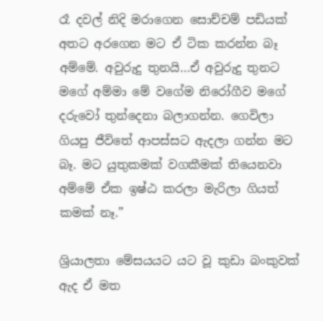රෑ දවල් නිදි මරාගෙන සොච්චම් පඩියක් අතට අරගෙන මට ඒ ටික කරන්න බෑ අම්මේ. අවුරුදු තුනයි…ඒ අවුරුදු තුනට මගේ අම්මා මේ වගේම නිරෝගීව මගේ දරුවෝ තුන්දෙනා බලාගන්න. ගෙවිලා ගියපු ජීවිතේ ආපස්සට ඇදලා ගන්න මට බෑ. මට යුතුකමක් වගකීමක් තියෙනවා අම්මේ ඒක ඉෂ්ඨ කරලා මැරිලා ගියත් කමක් නෑ.”

ශ්‍රියාලතා මේසයයට යට වූ කුඩා බංකුවක් ඇද ඒ මත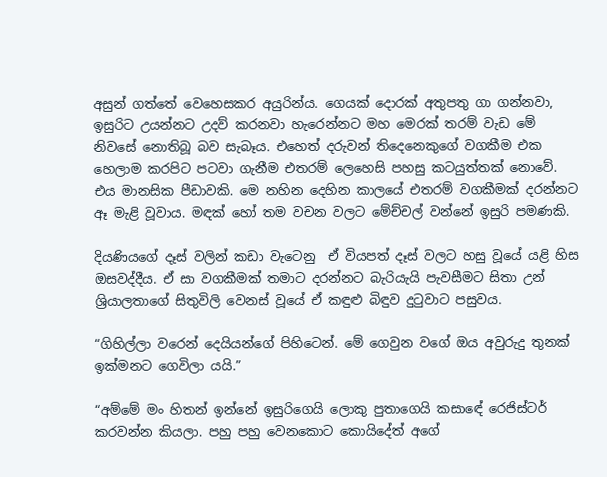අසුන් ගත්තේ වෙහෙසකර අයුරින්ය. ගෙයක් දොරක් අතුපතු ගා ගන්නවා, ඉසුරිට උයන්නට උදව් කරනවා හැරෙන්නට මහ මෙරක් තරම් වැඩ මේ නිවසේ නොතිබූ බව සැබෑය. එහෙත් දරුවන් තිදෙනෙකුගේ වගකීම එක හෙලාම කරපිට පටවා ගැනීම එතරම් ලෙහෙසි පහසු කටයුත්තක් නොවේ. එය මානසික පීඩාවකි. මෙ නහින දෙහින කාලයේ එතරම් වගකීමක් දරන්නට ඈ මැළි වූවාය. මඳක් හෝ තම වචන වලට මේච්චල් වන්නේ ඉසුරි පමණකි.

දියණියගේ දෑස් වලින් කඩා වැටෙනු  ඒ වියපත් දෑස් වලට හසු වූයේ යළි හිස ඔසවද්දීය. ඒ සා වගකීමක් තමාට දරන්නට බැරියැයි පැවසීමට සිතා උන් ශ්‍රියාලතාගේ සිතුවිලි වෙනස් වූයේ ඒ කඳුළු බිඳුව දුටුවාට පසුවය.

“ගිහිල්ලා වරෙන් දෙයියන්ගේ පිහිටෙන්. මේ ගෙවුන වගේ ඔය අවුරුදු තුනක් ඉක්මනට ගෙවිලා යයි.”

“අම්මේ මං හිතන් ඉන්නේ ඉසුරිගෙයි ලොකු පුතාගෙයි කසාඳේ රෙජිස්ටර් කරවන්න කියලා. පහු පහු වෙනකොට කොයිදේත් අගේ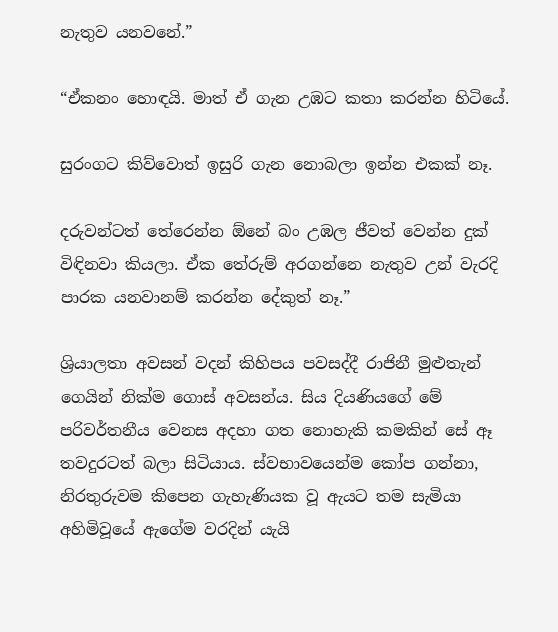නැතුව යනවනේ.”

“ඒකනං හොඳයි. මාත් ඒ ගැන උඹට කතා කරන්න හිටියේ.

සුරංගට කිව්වොත් ඉසුරි ගැන නොබලා ඉන්න එකක් නෑ.

දරුවන්ටත් තේරෙන්න ඕනේ බං උඹල ජීවත් වෙන්න දුක් විඳිනවා කියලා. ඒක තේරුම් අරගන්නෙ නැතුව උන් වැරදි පාරක යනවානම් කරන්න දේකුත් නෑ.”

ශ්‍රියාලතා අවසන් වදන් කිහිපය පවසද්දී රාජිනී මුළුතැන් ගෙයින් නික්ම ගොස් අවසන්ය. සිය දියණියගේ මේ පරිවර්තනීය වෙනස අදහා ගත නොහැකි කමකින් සේ ඈ තවදුරටත් බලා සිටියාය. ස්වභාවයෙන්ම කෝප ගන්නා, නිරතුරුවම කිපෙන ගැහැණියක වූ ඇයට තම සැමියා අහිමිවූයේ ඇගේම වරදින් යැයි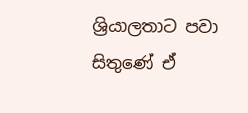ශ්‍රියාලතාට පවා සිතුණේ ඒ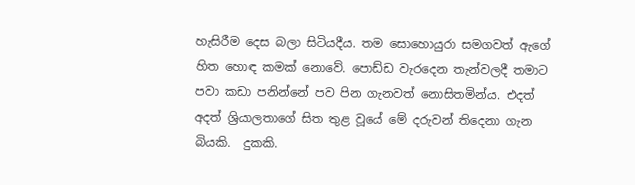හැසිරීම දෙස බලා සිටියදීය. තම සොහොයුරා සමගවත් ඇගේ හිත හොඳ කමක් නොවේ. පොඩ්ඩ වැරදෙන තැන්වලදී තමාට පවා කඩා පනින්නේ පව පින ගැනවත් නොසිතමින්ය. එදත් අදත් ශ්‍රියාලතාගේ සිත තුළ වූයේ මේ දරුවන් තිදෙනා ගැන බියකි.  දුකකි.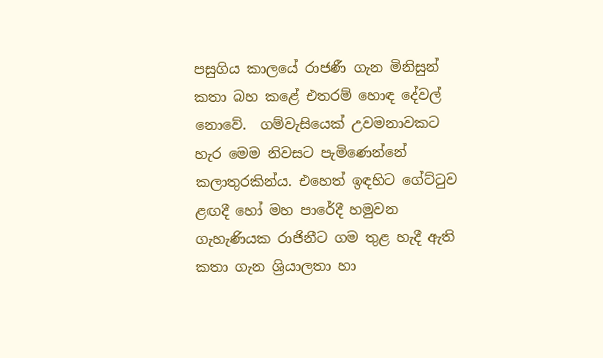පසුගිය කාලයේ රාජණී ගැන මිනිසුන් කතා බහ කළේ එතරම් හොඳ දේවල් නොවේ.  ගම්වැසියෙක් උවමනාවකට හැර මෙම නිවසට පැමිණෙන්නේ කලාතුරකින්ය. එහෙත් ඉඳහිට ගේට්ටුව ළඟදී හෝ මහ පාරේදී හමුවන ගැහැණියක රාජිනීට ගම තුළ හැදී ඇති කතා ගැන ශ්‍රියාලතා හා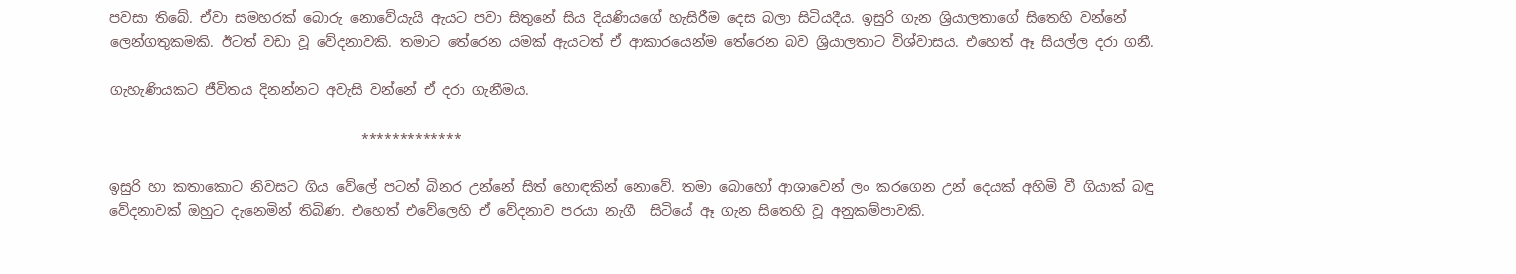පවසා තිබේ. ඒවා සමහරක් බොරු නොවේයැයි ඇයට පවා සිතුනේ සිය දියණියගේ හැසිරීම දෙස බලා සිටියදීය. ඉසුරි ගැන ශ්‍රියාලතාගේ සිතෙහි වන්නේ ලෙන්ගතුකමකි. ඊටත් වඩා වූ වේදනාවකි. තමාට තේරෙන යමක් ඇයටත් ඒ ආකාරයෙන්ම තේරෙන බව ශ්‍රියාලතාට විශ්වාසය. එහෙත් ඈ සියල්ල දරා ගනී.

ගැහැණියකට ජීවිතය දිනන්නට අවැසි වන්නේ ඒ දරා ගැනීමය.

                                    *************

ඉසුරි හා කතාකොට නිවසට ගිය වේලේ පටන් බිනර උන්නේ සිත් හොඳකින් නොවේ. තමා බොහෝ ආශාවෙන් ලං කරගෙන උන් දෙයක් අහිමි වී ගියාක් බඳු වේදනාවක් ඔහුට දැනෙමින් තිබිණ. එහෙත් එවේලෙහි ඒ වේදනාව පරයා නැගී  සිටියේ ඈ ගැන සිතෙහි වූ අනුකම්පාවකි.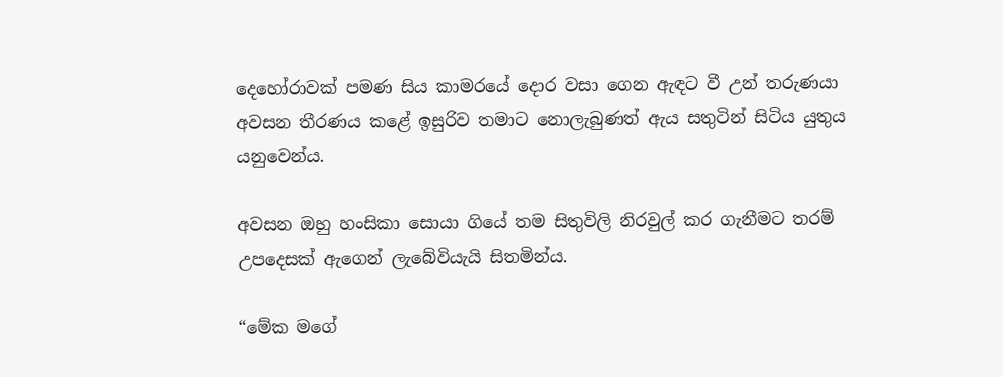දෙහෝරාවක් පමණ සිය කාමරයේ දොර වසා ගෙන ඇඳට වී උන් තරුණයා අවසන තීරණය කළේ ඉසුරිව තමාට නොලැබුණත් ඇය සතුටින් සිටිය යුතුය යනුවෙන්ය.

අවසන ඔහු හංසිකා සොයා ගියේ තම සිතුවිලි නිරවුල් කර ගැනීමට තරම් උපදෙසක් ඇගෙන් ලැබේවියැයි සිතමින්ය.

“මේක මගේ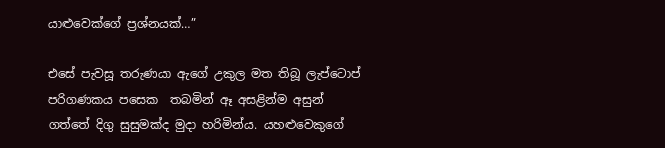යාළුවෙක්ගේ ප්‍රශ්නයක්…”

එසේ පැවසූ තරුණයා ඇගේ උකුල මත තිබූ ලැප්ටොප් පරිගණකය පසෙක  තබමින් ඈ අසළින්ම අසුන් ගත්තේ දිගු සුසුමක්ද මුදා හරිමින්ය. යහළුවෙකුගේ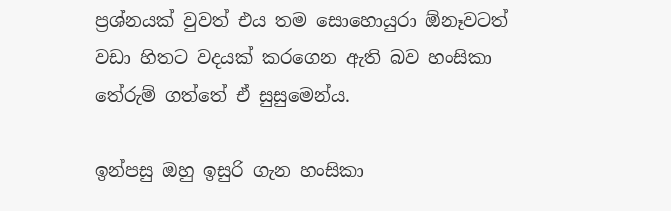ප්‍රශ්නයක් වුවත් එය තම සොහොයුරා ඕනෑවටත් වඩා හිතට වදයක් කරගෙන ඇති බව හංසිකා තේරුම් ගත්තේ ඒ සුසුමෙන්ය.

ඉන්පසු ඔහු ඉසුරි ගැන හංසිකා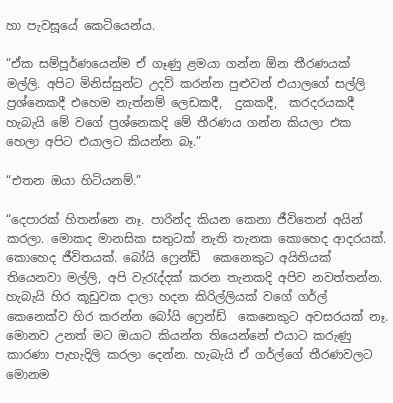හා පැවසූයේ කෙටියෙන්ය.

“ඒක සම්පූර්ණයෙන්ම ඒ ගෑණු ළමයා ගන්න ඕන තීරණයක් මල්ලි. අපිට මිනිස්සුන්ට උදව් කරන්න පුළුවන් එයාලගේ සල්ලි ප්‍රශ්නෙකදී එහෙම නැත්නම් ලෙඩකදී,  දුකකදී,  කරදරයකදී හැබැයි මේ වගේ ප්‍රශ්නෙකදි මේ තීරණය ගන්න කියලා එක හෙලා අපිට එයාලට කියන්න බෑ.”

“එතන ඔයා හිටියනම්.”

“දෙපාරක් හිතන්නෙ නෑ. පාරින්ද කියන කෙනා ජීවිතෙන් අයින් කරලා. මොකද මානසික සතුටක් නැති තැනක කොහෙද ආදරයක්. කොහෙද ජීවිතයක්. බෝයි ෆ්‍රෙන්ඩ්  කෙනෙකුට අයිතියක් තියෙනවා මල්ලි, අපි වැරැද්දක් කරන තැනකදි අපිව නවත්තන්න. හැබැයි හිර කූඩුවක දාලා හදන කිරිල්ලියක් වගේ ගර්ල් කෙනෙක්ව හිර කරන්න බෝයි ෆ්‍රෙන්ඩ්  කෙනෙකුට අවසරයක් නෑ. මොනව උනත් මට ඔයාට කියන්න තියෙන්නේ එයාට කරුණු කාරණා පැහැදිලි කරලා දෙන්න. හැබැයි ඒ ගර්ල්ගේ තීරණවලට මොනම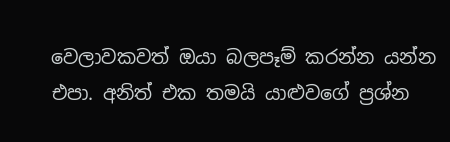වෙලාවකවත් ඔයා බලපෑම් කරන්න යන්න එපා. අනිත් එක තමයි යාළුවගේ ප්‍රශ්න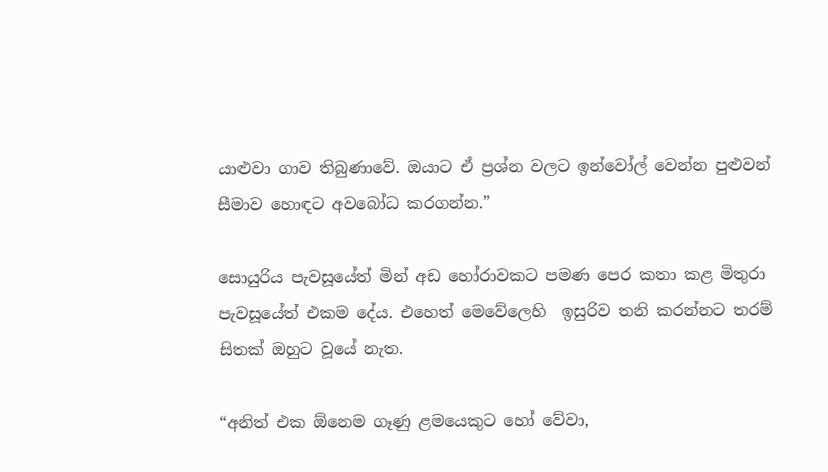යාළුවා ගාව තිබුණාවේ. ඔයාට ඒ ප්‍රශ්න වලට ඉන්වෝල් වෙන්න පුළුවන් සීමාව හොඳට අවබෝධ කරගන්න.”

සොයුරිය පැවසූයේත් මින් අඩ හෝරාවකට පමණ පෙර කතා කළ මිතුරා පැවසූයේත් එකම දේය. එහෙත් මෙවේලෙහි  ඉසුරිව තනි කරන්නට තරම් සිතක් ඔහුට වූයේ නැත.

“අනිත් එක ඕනෙම ගෑණු ළමයෙකුට හෝ වේවා,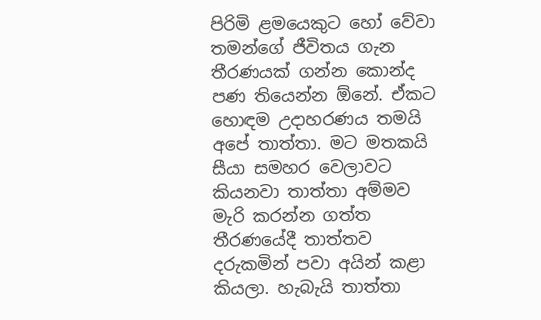පිරිමි ළමයෙකුට හෝ වේවා  තමන්ගේ ජීවිතය ගැන තීරණයක් ගන්න කොන්ද පණ තියෙන්න ඕනේ. ඒකට හොඳම උදාහරණය තමයි අපේ තාත්තා. මට මතකයි සීයා සමහර වෙලාවට කියනවා තාත්තා අම්මව මැරි කරන්න ගත්ත තීරණයේදී තාත්තව දරුකමින් පවා අයින් කළා කියලා. හැබැයි තාත්තා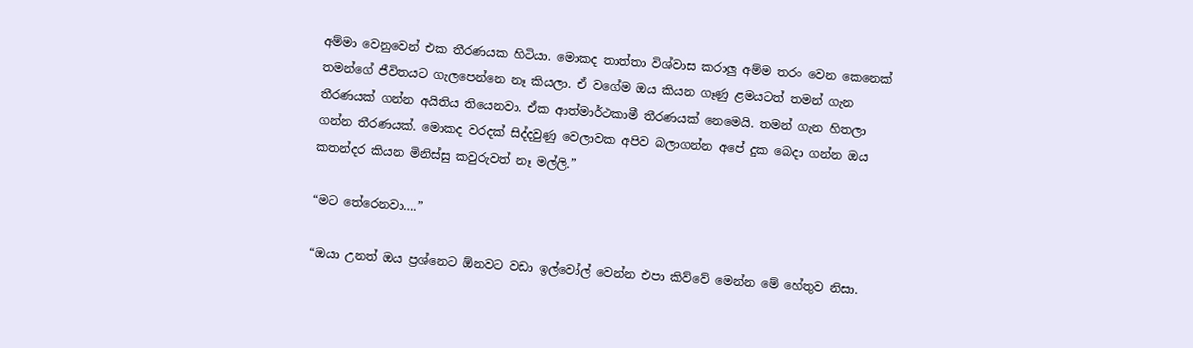අම්මා වෙනුවෙන් එක තීරණයක හිටියා. මොකද තාත්තා විශ්වාස කරාලු අම්ම තරං වෙන කෙනෙක් තමන්ගේ ජීවිතයට ගැලපෙන්නෙ නෑ කියලා. ඒ වගේම ඔය කියන ගෑණු ළමයටත් තමන් ගැන තීරණයක් ගන්න අයිතිය තියෙනවා. ඒක ආත්මාර්ථකාමී තීරණයක් නෙමෙයි. තමන් ගැන හිතලා ගන්න තීරණයක්. මොකද වරදක් සිද්දවුණු වෙලාවක අපිව බලාගන්න අපේ දුක බෙදා ගන්න ඔය කතන්දර කියන මිනිස්සු කවුරුවත් නෑ මල්ලි.”

“මට තේරෙනවා….”

“ඔයා උනත් ඔය ප්‍රශ්නෙට ඕනවට වඩා ඉල්වෝල් වෙන්න එපා කිව්වේ මෙන්න මේ හේතුව නිසා.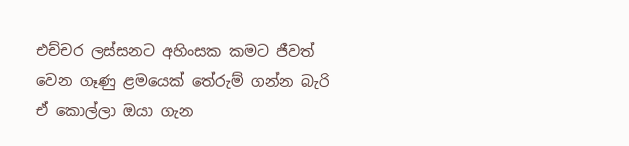එච්චර ලස්සනට අහිංසක කමට ජීවත් වෙන ගෑණු ළමයෙක් තේරුම් ගන්න බැරි ඒ කොල්ලා ඔයා ගැන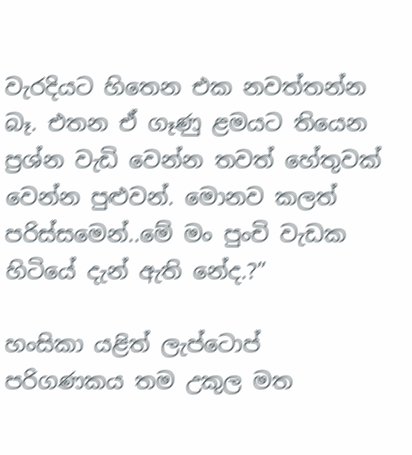වැරදියට හිතෙන එක නවත්තන්න බෑ. එතන ඒ ගෑණු ළමයට තියෙන ප්‍රශ්න වැඩි වෙන්න තවත් හේතුවක් වෙන්න පුළුවන්. මොනව කලත් පරිස්සමෙන්..මේ මං පුංචි වැඩක හිටියේ දැන් ඇති නේද.?”

හංසිකා යළිත් ලැප්ටොප් පරිගණකය තම උකුල මත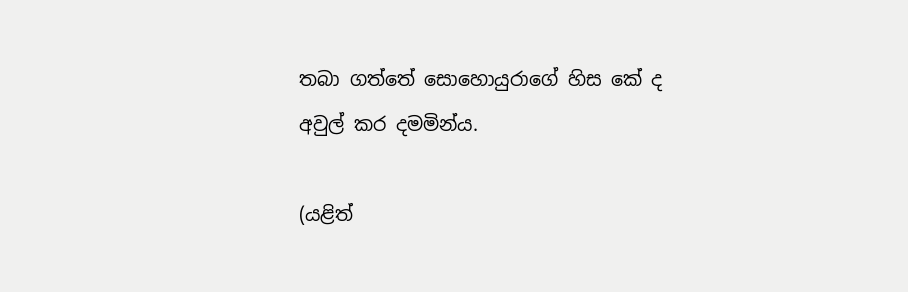තබා ගත්තේ සොහොයුරාගේ හිස කේ ද අවුල් කර දමමින්ය.

(යළිත්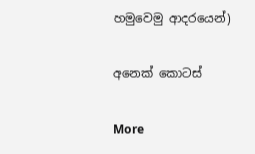හමුවෙමු ආදරයෙන්)

අනෙක් කොටස්

More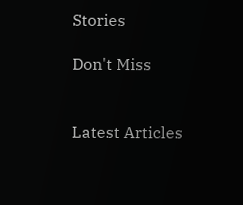Stories

Don't Miss


Latest Articles